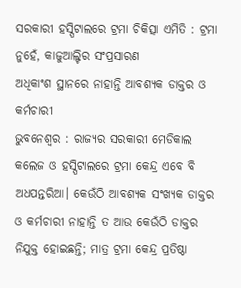ସରକାରୀ ହସ୍ପିଟାଲରେ ଟ୍ରମା ଚିକିତ୍ସା ଏମିତି : ଟ୍ରମା ନୁହେଁ, କାଜୁଆଲ୍ଟିର ସଂପ୍ରସାରଣ
ଅଧିକାଂଶ ସ୍ଥାନରେ ନାହାନ୍ତି ଆବଶ୍ୟକ ଡାକ୍ତର ଓ କର୍ମଚାରୀ
ଭୁବନେଶ୍ବର : ରାଜ୍ୟର ସରକାରୀ ମେଡିକାଲ କଲେଜ ଓ ହସ୍ପିଟାଲରେ ଟ୍ରମା କେନ୍ଦ୍ର ଏବେ ବି ଅଧପନ୍ତରିଆ। କେଉଁଠି ଆବଶ୍ୟକ ସଂଖ୍ୟକ ଡାକ୍ତର ଓ କର୍ମଚାରୀ ନାହାନ୍ତି ତ ଆଉ କେଉଁଠି ଡାକ୍ତର ନିଯୁକ୍ତ ହୋଇଛନ୍ତି; ମାତ୍ର ଟ୍ରମା କେନ୍ଦ୍ର ପ୍ରତିଷ୍ଠା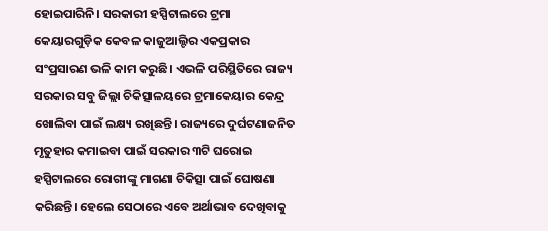ହୋଇପାରିନି। ସରକାରୀ ହସ୍ପିଟାଲରେ ଟ୍ରମା କେୟାରଗୁଡ଼ିକ କେବଳ କାଜୁଆଲ୍ଟିର ଏକପ୍ରକାର ସଂପ୍ରସାରଣ ଭଳି କାମ କରୁଛି। ଏଭଳି ପରିସ୍ଥିତିରେ ରାଜ୍ୟ ସରକାର ସବୁ ଜିଲ୍ଲା ଚିକିତ୍ସାଳୟରେ ଟ୍ରମାକେୟାର କେନ୍ଦ୍ର ଖୋଲିବା ପାଇଁ ଲକ୍ଷ୍ୟ ରଖିଛନ୍ତି। ରାଜ୍ୟରେ ଦୁର୍ଘଟଣାଜନିତ ମୃତୁହାର କମାଇବା ପାଇଁ ସରକାର ୩ଟି ଘରୋଇ ହସ୍ପିଟାଲରେ ରୋଗୀଙ୍କୁ ମାଗଣା ଚିକିତ୍ସା ପାଇଁ ଘୋଷଣା କରିଛନ୍ତି। ହେଲେ ସେଠାରେ ଏବେ ଅର୍ଥାଭାବ ଦେଖିବାକୁ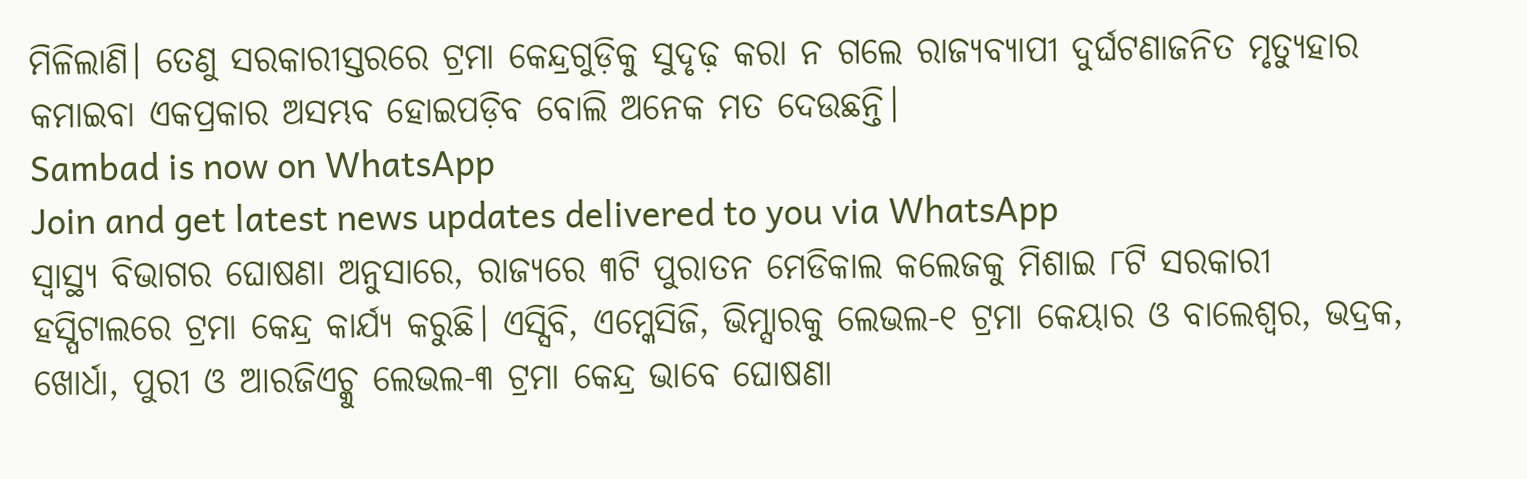ମିଳିଲାଣି। ତେଣୁ ସରକାରୀସ୍ତରରେ ଟ୍ରମା କେନ୍ଦ୍ରଗୁଡ଼ିକୁ ସୁଦୃଢ଼ କରା ନ ଗଲେ ରାଜ୍ୟବ୍ୟାପୀ ଦୁର୍ଘଟଣାଜନିତ ମୃତ୍ୟୁହାର କମାଇବା ଏକପ୍ରକାର ଅସମ୍ଭବ ହୋଇପଡ଼ିବ ବୋଲି ଅନେକ ମତ ଦେଉଛନ୍ତି।
Sambad is now on WhatsApp
Join and get latest news updates delivered to you via WhatsApp
ସ୍ବାସ୍ଥ୍ୟ ବିଭାଗର ଘୋଷଣା ଅନୁସାରେ, ରାଜ୍ୟରେ ୩ଟି ପୁରାତନ ମେଡିକାଲ କଲେଜକୁ ମିଶାଇ ୮ଟି ସରକାରୀ ହସ୍ପିଟାଲରେ ଟ୍ରମା କେନ୍ଦ୍ର କାର୍ଯ୍ୟ କରୁଛି। ଏସ୍ସିବି, ଏମ୍କେସିଜି, ଭିମ୍ସାରକୁ ଲେଭଲ-୧ ଟ୍ରମା କେୟାର ଓ ବାଲେଶ୍ବର, ଭଦ୍ରକ, ଖୋର୍ଧା, ପୁରୀ ଓ ଆରଜିଏଚ୍କୁ ଲେଭଲ-୩ ଟ୍ରମା କେନ୍ଦ୍ର ଭାବେ ଘୋଷଣା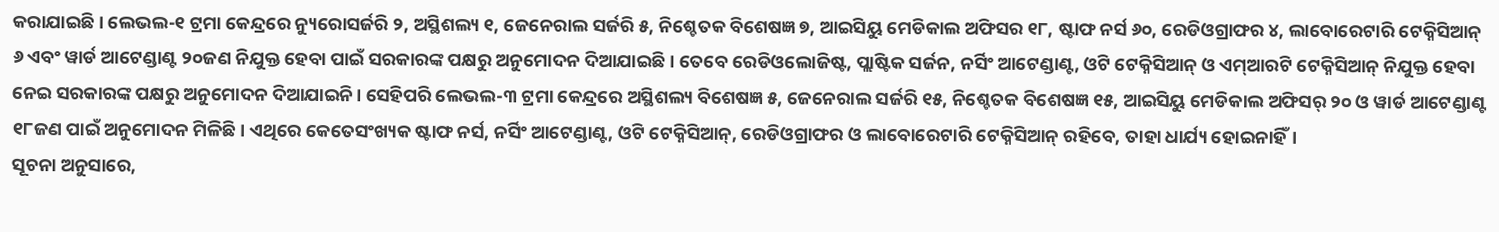କରାଯାଇଛି। ଲେଭଲ-୧ ଟ୍ରମା କେନ୍ଦ୍ରରେ ନ୍ୟୁରୋସର୍ଜରି ୨, ଅସ୍ଥିଶଲ୍ୟ ୧, ଜେନେରାଲ ସର୍ଜରି ୫, ନିଶ୍ଚେତକ ବିଶେଷଜ୍ଞ ୭, ଆଇସିୟୁ ମେଡିକାଲ ଅଫିସର ୧୮, ଷ୍ଟାଫ ନର୍ସ ୬୦, ରେଡିଓଗ୍ରାଫର ୪, ଲାବୋରେଟାରି ଟେକ୍ନିସିଆନ୍ ୬ ଏବଂ ୱାର୍ଡ ଆଟେଣ୍ଡାଣ୍ଟ ୨୦ଜଣ ନିଯୁକ୍ତ ହେବା ପାଇଁ ସରକାରଙ୍କ ପକ୍ଷରୁ ଅନୁମୋଦନ ଦିଆଯାଇଛି। ତେବେ ରେଡିଓଲୋଜିଷ୍ଟ, ପ୍ଲାଷ୍ଟିକ ସର୍ଜନ, ନର୍ସିଂ ଆଟେଣ୍ଡାଣ୍ଟ, ଓଟି ଟେକ୍ନିସିଆନ୍ ଓ ଏମ୍ଆରଟି ଟେକ୍ନିସିଆନ୍ ନିଯୁକ୍ତ ହେବା ନେଇ ସରକାରଙ୍କ ପକ୍ଷରୁ ଅନୁମୋଦନ ଦିଆଯାଇନି। ସେହିପରି ଲେଭଲ-୩ ଟ୍ରମା କେନ୍ଦ୍ରରେ ଅସ୍ଥିଶଲ୍ୟ ବିଶେଷଜ୍ଞ ୫, ଜେନେରାଲ ସର୍ଜରି ୧୫, ନିଶ୍ଚେତକ ବିଶେଷଜ୍ଞ ୧୫, ଆଇସିୟୁ ମେଡିକାଲ ଅଫିସର୍ ୨୦ ଓ ୱାର୍ଡ ଆଟେଣ୍ଡାଣ୍ଟ ୧୮ଜଣ ପାଇଁ ଅନୁମୋଦନ ମିଳିଛି। ଏଥିରେ କେତେସଂଖ୍ୟକ ଷ୍ଟାଫ ନର୍ସ, ନର୍ସିଂ ଆଟେଣ୍ଡାଣ୍ଟ, ଓଟି ଟେକ୍ନିସିଆନ୍, ରେଡିଓଗ୍ରାଫର ଓ ଲାବୋରେଟାରି ଟେକ୍ନିସିଆନ୍ ରହିବେ, ତାହା ଧାର୍ଯ୍ୟ ହୋଇନାହିଁ।
ସୂଚନା ଅନୁସାରେ,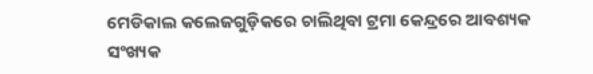ମେଡିକାଲ କଲେଜଗୁଡ଼ିକରେ ଚାଲିଥିବା ଟ୍ରମା କେନ୍ଦ୍ରରେ ଆବଶ୍ୟକ ସଂଖ୍ୟକ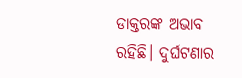ଡାକ୍ତରଙ୍କ ଅଭାବ ରହିଛି। ଦୁର୍ଘଟଣାର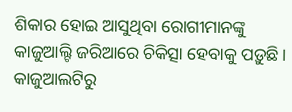ଶିକାର ହୋଇ ଆସୁଥିବା ରୋଗୀମାନଙ୍କୁ କାଜୁଆଲ୍ଟି ଜରିଆରେ ଚିକିତ୍ସା ହେବାକୁ ପଡ଼ୁଛି। କାଜୁଆଲଟିରୁ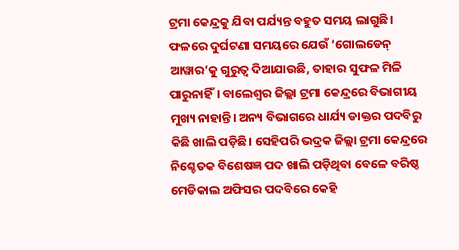ଟ୍ରମା କେନ୍ଦ୍ରକୁ ଯିବା ପର୍ଯ୍ୟନ୍ତ ବହୁତ ସମୟ ଲାଗୁଛି। ଫଳରେ ଦୁର୍ଘଟଣା ସମୟରେ ଯେଉଁ ‘ଗୋଲଡେନ୍ ଆୱାର’କୁ ଗୁରୁତ୍ବ ଦିଆଯାଉଛି, ତାହାର ସୁଫଳ ମିଳି ପାରୁନାହିଁ। ବାଲେଶ୍ବର ଜିଲ୍ଲା ଟ୍ରମା କେନ୍ଦ୍ରରେ ବିଭାଗୀୟ ମୁଖ୍ୟ ନାହାନ୍ତି। ଅନ୍ୟ ବିଭାଗରେ ଧାର୍ଯ୍ୟ ଡାକ୍ତର ପଦବିରୁ କିଛି ଖାଲି ପଡ଼ିଛି। ସେହିପରି ଭଦ୍ରକ ଜିଲ୍ଲା ଟ୍ରମା କେନ୍ଦ୍ରରେ ନିଶ୍ଚେତକ ବିଶେଷଜ୍ଞ ପଦ ଖାଲି ପଡ଼ିଥିବା ବେଳେ ବରିଷ୍ଠ ମେଡିକାଲ ଅଫିସର ପଦବିରେ କେହି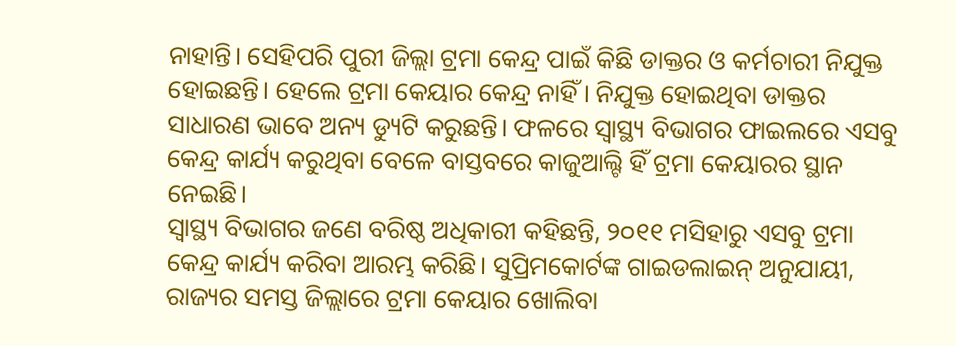ନାହାନ୍ତି। ସେହିପରି ପୁରୀ ଜିଲ୍ଲା ଟ୍ରମା କେନ୍ଦ୍ର ପାଇଁ କିଛି ଡାକ୍ତର ଓ କର୍ମଚାରୀ ନିଯୁକ୍ତ ହୋଇଛନ୍ତି। ହେଲେ ଟ୍ରମା କେୟାର କେନ୍ଦ୍ର ନାହିଁ। ନିଯୁକ୍ତ ହୋଇଥିବା ଡାକ୍ତର ସାଧାରଣ ଭାବେ ଅନ୍ୟ ଡ୍ୟୁଟି କରୁଛନ୍ତି। ଫଳରେ ସ୍ବାସ୍ଥ୍ୟ ବିଭାଗର ଫାଇଲରେ ଏସବୁ କେନ୍ଦ୍ର କାର୍ଯ୍ୟ କରୁଥିବା ବେଳେ ବାସ୍ତବରେ କାଜୁଆଲ୍ଟି ହିଁ ଟ୍ରମା କେୟାରର ସ୍ଥାନ ନେଇଛି।
ସ୍ବାସ୍ଥ୍ୟ ବିଭାଗର ଜଣେ ବରିଷ୍ଠ ଅଧିକାରୀ କହିଛନ୍ତି, ୨୦୧୧ ମସିହାରୁ ଏସବୁ ଟ୍ରମା କେନ୍ଦ୍ର କାର୍ଯ୍ୟ କରିବା ଆରମ୍ଭ କରିଛି। ସୁପ୍ରିମକୋର୍ଟଙ୍କ ଗାଇଡଲାଇନ୍ ଅନୁଯାୟୀ, ରାଜ୍ୟର ସମସ୍ତ ଜିଲ୍ଲାରେ ଟ୍ରମା କେୟାର ଖୋଲିବା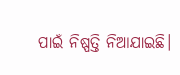ପାଇଁ ନିଷ୍ପତ୍ତି ନିଆଯାଇଛି।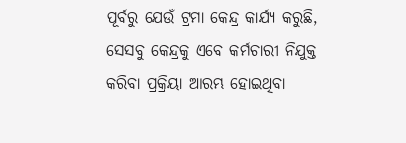ପୂର୍ବରୁ ଯେଉଁ ଟ୍ରମା କେନ୍ଦ୍ର କାର୍ଯ୍ୟ କରୁଛି, ସେସବୁ କେନ୍ଦ୍ରକୁ ଏବେ କର୍ମଚାରୀ ନିଯୁକ୍ତ କରିବା ପ୍ରକ୍ରିୟା ଆରମ୍ଭ ହୋଇଥିବା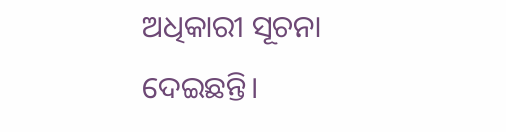ଅଧିକାରୀ ସୂଚନା ଦେଇଛନ୍ତି।